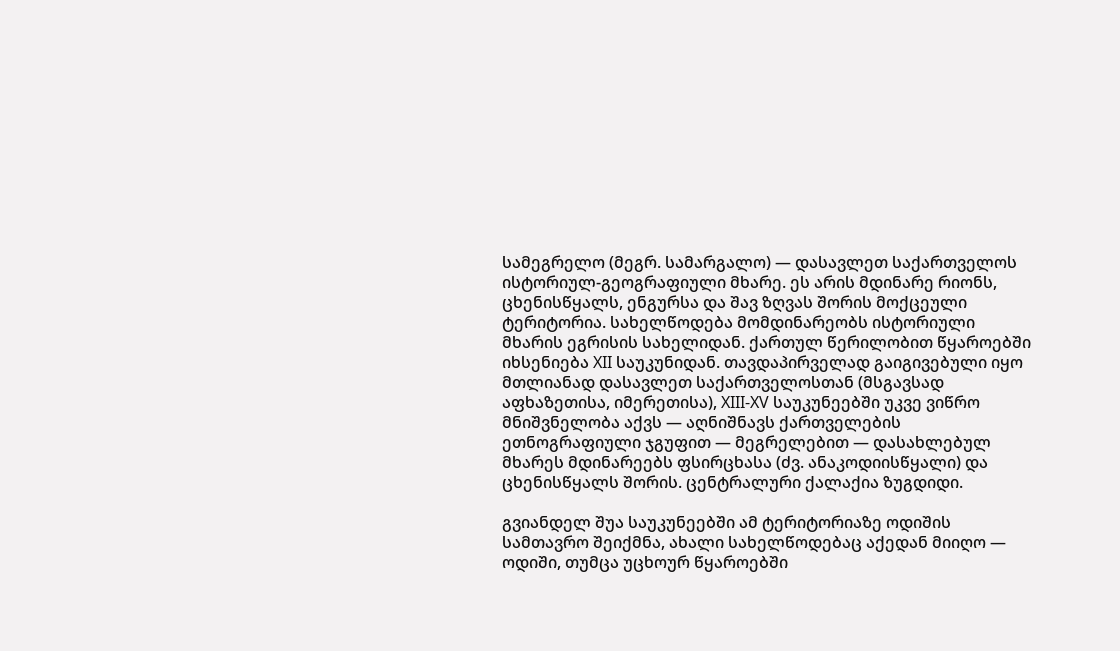სამეგრელო (მეგრ. სამარგალო) — დასავლეთ საქართველოს ისტორიულ-გეოგრაფიული მხარე. ეს არის მდინარე რიონს, ცხენისწყალს, ენგურსა და შავ ზღვას შორის მოქცეული ტერიტორია. სახელწოდება მომდინარეობს ისტორიული მხარის ეგრისის სახელიდან. ქართულ წერილობით წყაროებში იხსენიება XII საუკუნიდან. თავდაპირველად გაიგივებული იყო მთლიანად დასავლეთ საქართველოსთან (მსგავსად აფხაზეთისა, იმერეთისა), XIII-XV საუკუნეებში უკვე ვიწრო მნიშვნელობა აქვს — აღნიშნავს ქართველების ეთნოგრაფიული ჯგუფით — მეგრელებით — დასახლებულ მხარეს მდინარეებს ფსირცხასა (ძვ. ანაკოდიისწყალი) და ცხენისწყალს შორის. ცენტრალური ქალაქია ზუგდიდი.

გვიანდელ შუა საუკუნეებში ამ ტერიტორიაზე ოდიშის სამთავრო შეიქმნა, ახალი სახელწოდებაც აქედან მიიღო — ოდიში, თუმცა უცხოურ წყაროებში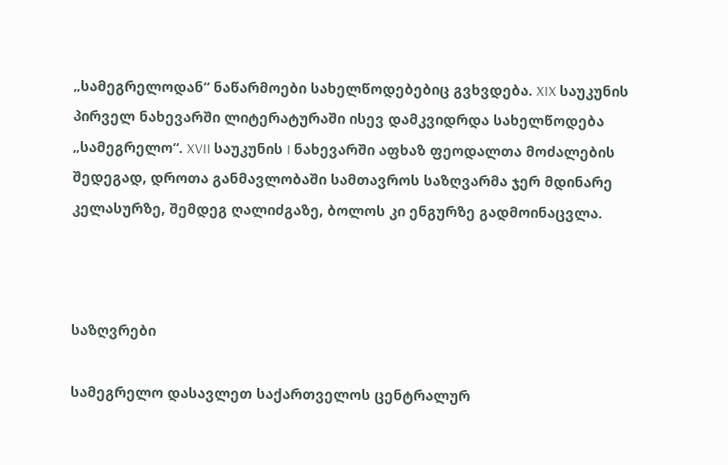„სამეგრელოდან“ ნაწარმოები სახელწოდებებიც გვხვდება. XIX საუკუნის პირველ ნახევარში ლიტერატურაში ისევ დამკვიდრდა სახელწოდება „სამეგრელო“. XVII საუკუნის I ნახევარში აფხაზ ფეოდალთა მოძალების შედეგად, დროთა განმავლობაში სამთავროს საზღვარმა ჯერ მდინარე კელასურზე, შემდეგ ღალიძგაზე, ბოლოს კი ენგურზე გადმოინაცვლა.



საზღვრები

სამეგრელო დასავლეთ საქართველოს ცენტრალურ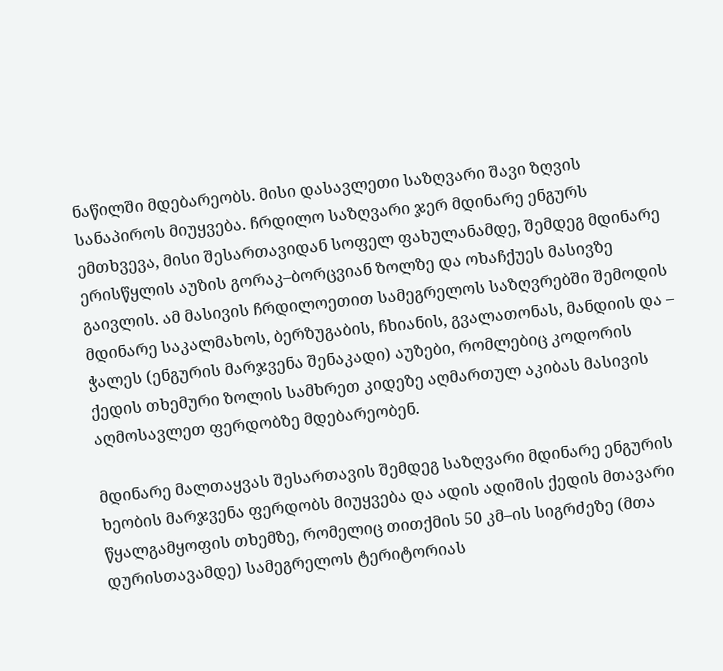ნაწილში მდებარეობს. მისი დასავლეთი საზღვარი შავი ზღვის სანაპიროს მიუყვება. ჩრდილო საზღვარი ჯერ მდინარე ენგურს ემთხვევა, მისი შესართავიდან სოფელ ფახულანამდე, შემდეგ მდინარე ერისწყლის აუზის გორაკ–ბორცვიან ზოლზე და ოხაჩქუეს მასივზე გაივლის. ამ მასივის ჩრდილოეთით სამეგრელოს საზღვრებში შემოდის მდინარე საკალმახოს, ბერზუგაბის, ჩხიანის, გვალათონას, მანდიის და – ჭალეს (ენგურის მარჯვენა შენაკადი) აუზები, რომლებიც კოდორის ქედის თხემური ზოლის სამხრეთ კიდეზე აღმართულ აკიბას მასივის აღმოსავლეთ ფერდობზე მდებარეობენ.

მდინარე მალთაყვას შესართავის შემდეგ საზღვარი მდინარე ენგურის ხეობის მარჯვენა ფერდობს მიუყვება და ადის ადიშის ქედის მთავარი წყალგამყოფის თხემზე, რომელიც თითქმის 50 კმ–ის სიგრძეზე (მთა დურისთავამდე) სამეგრელოს ტერიტორიას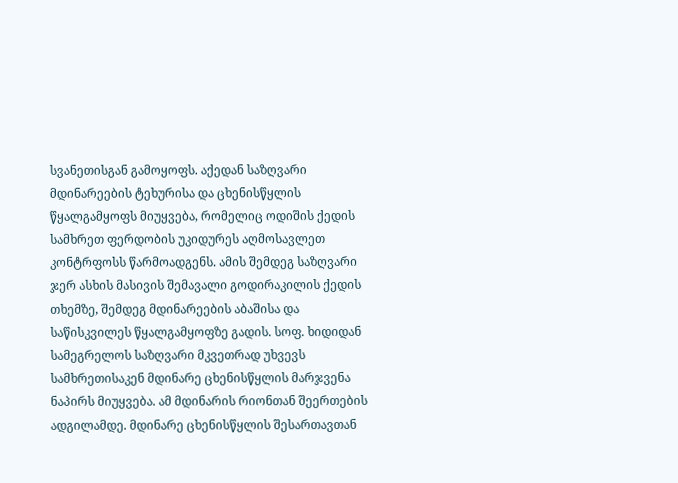სვანეთისგან გამოყოფს. აქედან საზღვარი მდინარეების ტეხურისა და ცხენისწყლის წყალგამყოფს მიუყვება, რომელიც ოდიშის ქედის სამხრეთ ფერდობის უკიდურეს აღმოსავლეთ კონტრფოსს წარმოადგენს. ამის შემდეგ საზღვარი ჯერ ასხის მასივის შემავალი გოდირაკილის ქედის თხემზე, შემდეგ მდინარეების აბაშისა და საწისკვილეს წყალგამყოფზე გადის. სოფ. ხიდიდან სამეგრელოს საზღვარი მკვეთრად უხვევს სამხრეთისაკენ მდინარე ცხენისწყლის მარჯვენა ნაპირს მიუყვება. ამ მდინარის რიონთან შეერთების ადგილამდე. მდინარე ცხენისწყლის შესართავთან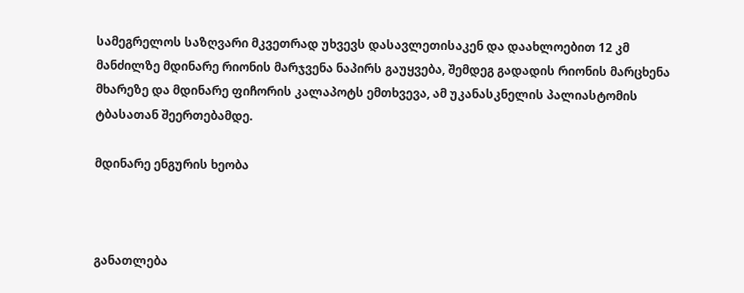სამეგრელოს საზღვარი მკვეთრად უხვევს დასავლეთისაკენ და დაახლოებით 12 კმ მანძილზე მდინარე რიონის მარჯვენა ნაპირს გაუყვება, შემდეგ გადადის რიონის მარცხენა მხარეზე და მდინარე ფიჩორის კალაპოტს ემთხვევა, ამ უკანასკნელის პალიასტომის ტბასათან შეერთებამდე.

მდინარე ენგურის ხეობა



განათლება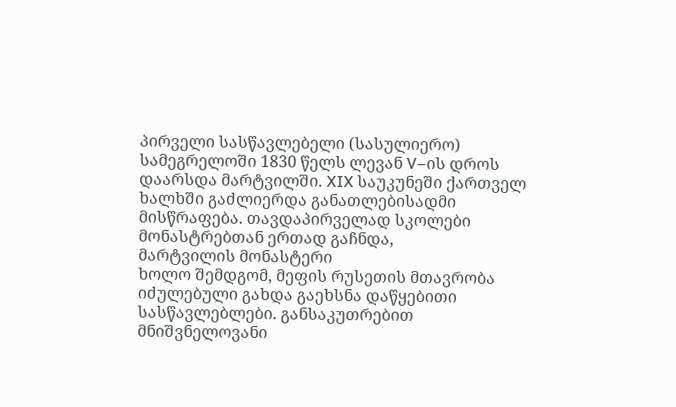პირველი სასწავლებელი (სასულიერო) სამეგრელოში 1830 წელს ლევან V–ის დროს დაარსდა მარტვილში. XIX საუკუნეში ქართველ ხალხში გაძლიერდა განათლებისადმი მისწრაფება. თავდაპირველად სკოლები მონასტრებთან ერთად გაჩნდა,
მარტვილის მონასტერი
ხოლო შემდგომ, მეფის რუსეთის მთავრობა იძულებული გახდა გაეხსნა დაწყებითი სასწავლებლები. განსაკუთრებით მნიშვნელოვანი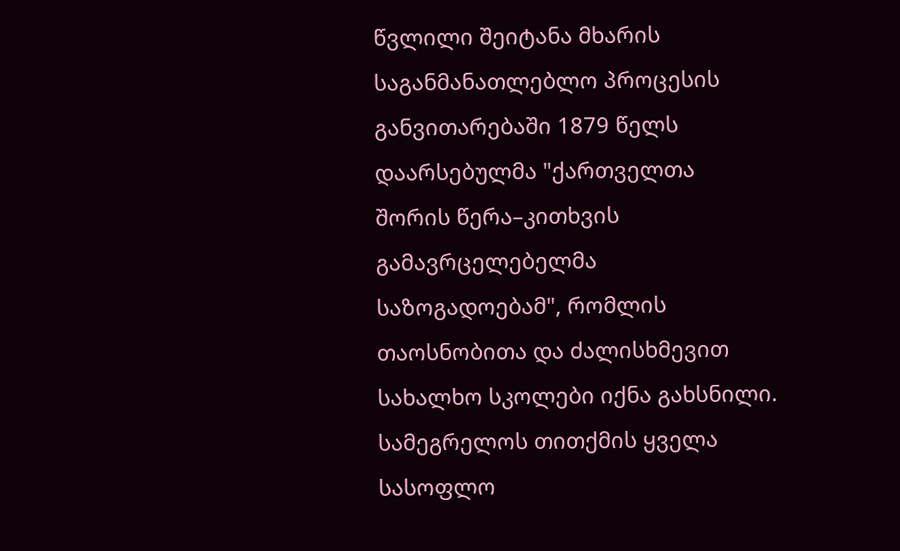წვლილი შეიტანა მხარის საგანმანათლებლო პროცესის განვითარებაში 1879 წელს დაარსებულმა "ქართველთა შორის წერა–კითხვის გამავრცელებელმა საზოგადოებამ", რომლის თაოსნობითა და ძალისხმევით სახალხო სკოლები იქნა გახსნილი. სამეგრელოს თითქმის ყველა სასოფლო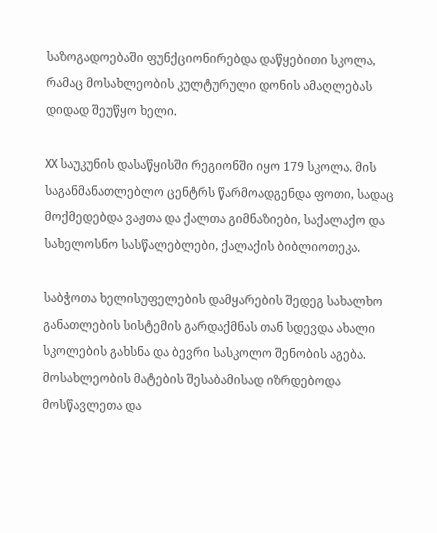საზოგადოებაში ფუნქციონირებდა დაწყებითი სკოლა, რამაც მოსახლეობის კულტურული დონის ამაღლებას დიდად შეუწყო ხელი.

XX საუკუნის დასაწყისში რეგიონში იყო 179 სკოლა. მის საგანმანათლებლო ცენტრს წარმოადგენდა ფოთი, სადაც მოქმედებდა ვაჟთა და ქალთა გიმნაზიები, საქალაქო და სახელოსნო სასწალებლები, ქალაქის ბიბლიოთეკა.

საბჭოთა ხელისუფელების დამყარების შედეგ სახალხო განათლების სისტემის გარდაქმნას თან სდევდა ახალი სკოლების გახსნა და ბევრი სასკოლო შენობის აგება. მოსახლეობის მატების შესაბამისად იზრდებოდა მოსწავლეთა და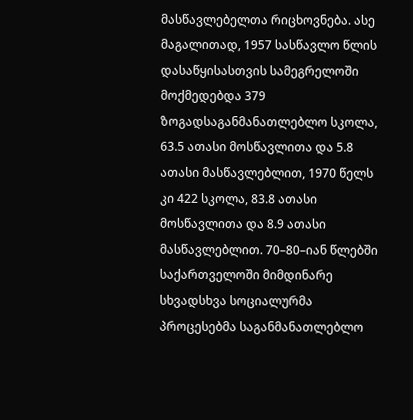მასწავლებელთა რიცხოვნება. ასე მაგალითად, 1957 სასწავლო წლის დასაწყისასთვის სამეგრელოში მოქმედებდა 379 ზოგადსაგანმანათლებლო სკოლა, 63.5 ათასი მოსწავლითა და 5.8 ათასი მასწავლებლით, 1970 წელს კი 422 სკოლა, 83.8 ათასი მოსწავლითა და 8.9 ათასი მასწავლებლით. 70–80–იან წლებში საქართველოში მიმდინარე სხვადსხვა სოციალურმა პროცესებმა საგანმანათლებლო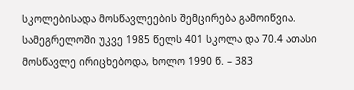სკოლებისადა მოსწავლეების შემცირება გამოიწვია. სამეგრელოში უკვე 1985 წელს 401 სკოლა და 70.4 ათასი მოსწავლე ირიცხებოდა, ხოლო 1990 წ. – 383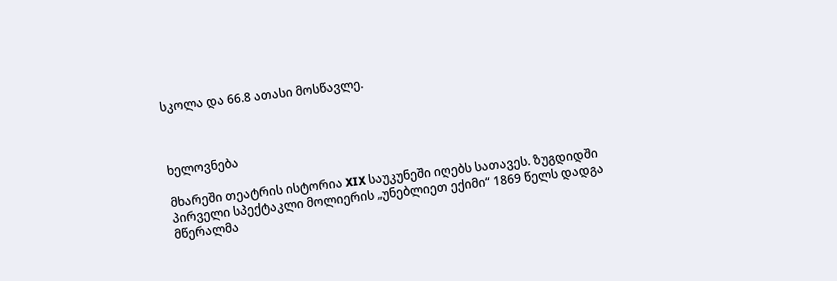სკოლა და 66.8 ათასი მოსწავლე.



ხელოვნება

მხარეში თეატრის ისტორია XIX საუკუნეში იღებს სათავეს. ზუგდიდში პირველი სპექტაკლი მოლიერის „უნებლიეთ ექიმი“ 1869 წელს დადგა მწერალმა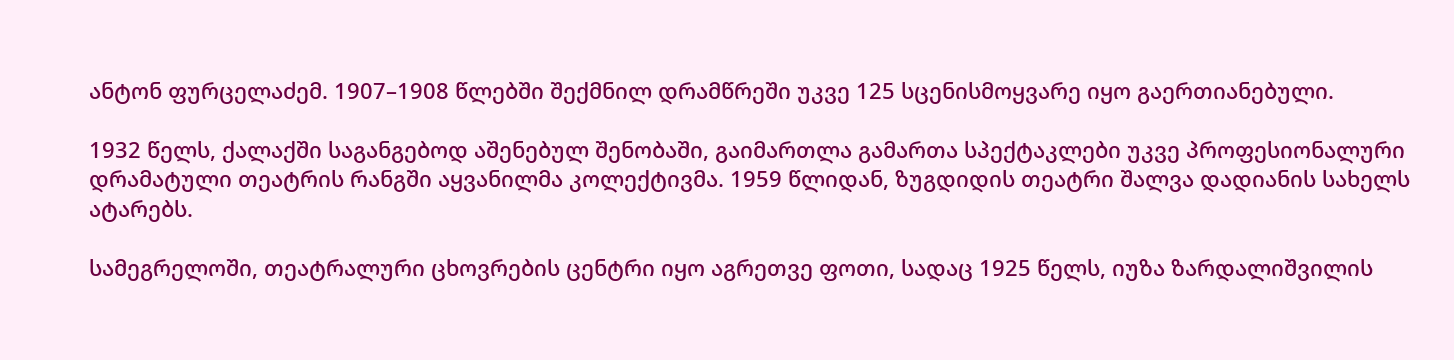ანტონ ფურცელაძემ. 1907–1908 წლებში შექმნილ დრამწრეში უკვე 125 სცენისმოყვარე იყო გაერთიანებული.

1932 წელს, ქალაქში საგანგებოდ აშენებულ შენობაში, გაიმართლა გამართა სპექტაკლები უკვე პროფესიონალური დრამატული თეატრის რანგში აყვანილმა კოლექტივმა. 1959 წლიდან, ზუგდიდის თეატრი შალვა დადიანის სახელს ატარებს.

სამეგრელოში, თეატრალური ცხოვრების ცენტრი იყო აგრეთვე ფოთი, სადაც 1925 წელს, იუზა ზარდალიშვილის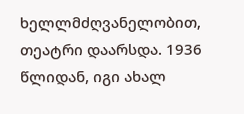ხელლმძღვანელობით, თეატრი დაარსდა. 1936 წლიდან, იგი ახალ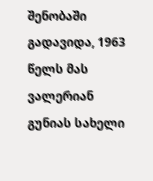შენობაში გადავიდა, 1963 წელს მას ვალერიან გუნიას სახელი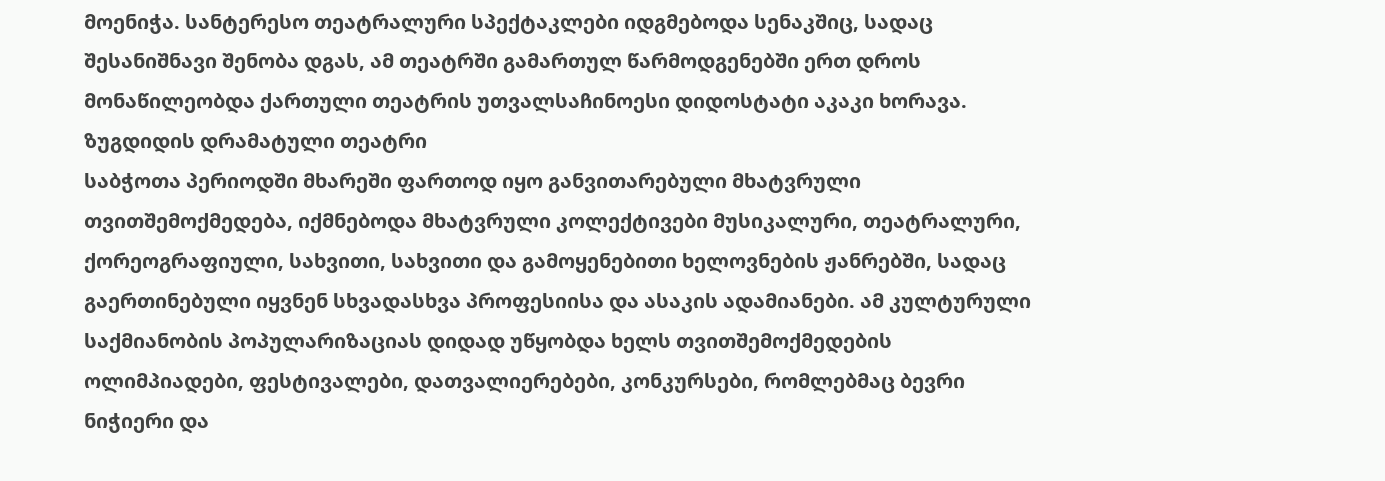მოენიჭა. სანტერესო თეატრალური სპექტაკლები იდგმებოდა სენაკშიც, სადაც შესანიშნავი შენობა დგას, ამ თეატრში გამართულ წარმოდგენებში ერთ დროს მონაწილეობდა ქართული თეატრის უთვალსაჩინოესი დიდოსტატი აკაკი ხორავა.
ზუგდიდის დრამატული თეატრი
საბჭოთა პერიოდში მხარეში ფართოდ იყო განვითარებული მხატვრული თვითშემოქმედება, იქმნებოდა მხატვრული კოლექტივები მუსიკალური, თეატრალური, ქორეოგრაფიული, სახვითი, სახვითი და გამოყენებითი ხელოვნების ჟანრებში, სადაც გაერთინებული იყვნენ სხვადასხვა პროფესიისა და ასაკის ადამიანები. ამ კულტურული საქმიანობის პოპულარიზაციას დიდად უწყობდა ხელს თვითშემოქმედების ოლიმპიადები, ფესტივალები, დათვალიერებები, კონკურსები, რომლებმაც ბევრი ნიჭიერი და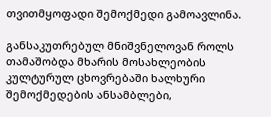თვითმყოფადი შემოქმედი გამოავლინა.

განსაკუთრებულ მნიშვნელოვან როლს თამაშობდა მხარის მოსახლეობის კულტურულ ცხოვრებაში ხალხური შემოქმედების ანსამბლები,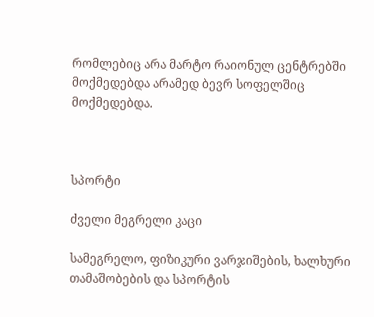რომლებიც არა მარტო რაიონულ ცენტრებში მოქმედებდა არამედ ბევრ სოფელშიც მოქმედებდა.



სპორტი

ძველი მეგრელი კაცი

სამეგრელო, ფიზიკური ვარჯიშების, ხალხური თამაშობების და სპორტის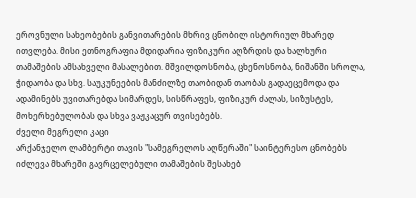ეროვნული სახეობების განვითარების მხრივ ცნობილ ისტორიულ მხარედ ითვლება. მისი ეთნოგრაფია მდიდარია ფიზიკური აღზრდის და ხალხური თამაშების ამსახველი მასალებით. მშვილდოსნობა, ცხენოსნობა, ნიშანში სროლა, ჭიდაობა და სხვ. საუკუნეების მანძილზე თაობიდან თაობას გადაეცემოდა და ადამინებს უვითარებდა სიმარდეს, სისწრაფეს, ფიზიკურ ძალას, სიზუსტეს, მოხერხებულობას და სხვა ვაჟკაცურ თვისებებს.
ძველი მეგრელი კაცი
არქანჯელო ლამბერტი თავის "სამეგრელოს აღწერაში" საინტერესო ცნობებს იძლევა მხარეში გავრცელებული თამაშების შესახებ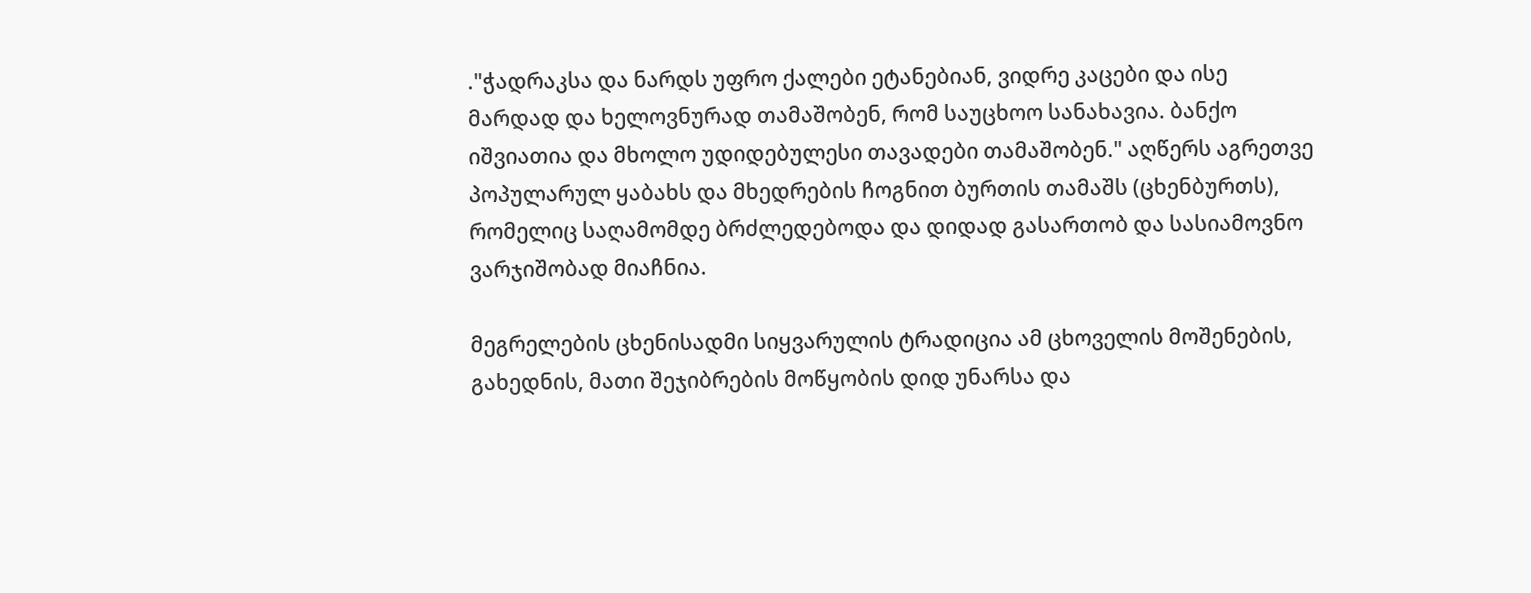."ჭადრაკსა და ნარდს უფრო ქალები ეტანებიან, ვიდრე კაცები და ისე მარდად და ხელოვნურად თამაშობენ, რომ საუცხოო სანახავია. ბანქო იშვიათია და მხოლო უდიდებულესი თავადები თამაშობენ." აღწერს აგრეთვე პოპულარულ ყაბახს და მხედრების ჩოგნით ბურთის თამაშს (ცხენბურთს), რომელიც საღამომდე ბრძლედებოდა და დიდად გასართობ და სასიამოვნო ვარჯიშობად მიაჩნია.

მეგრელების ცხენისადმი სიყვარულის ტრადიცია ამ ცხოველის მოშენების, გახედნის, მათი შეჯიბრების მოწყობის დიდ უნარსა და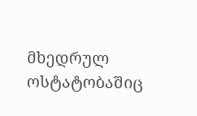მხედრულ ოსტატობაშიც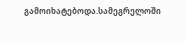გამოიხატებოდა.სამეგრელოში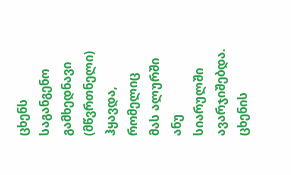ცხენს საგანგენო გამხედნავი (მწვრთნელი) ჰყავდა, რომელიც მას ალურში ანუ სიარულში ავარჯიშებდა. ცხენის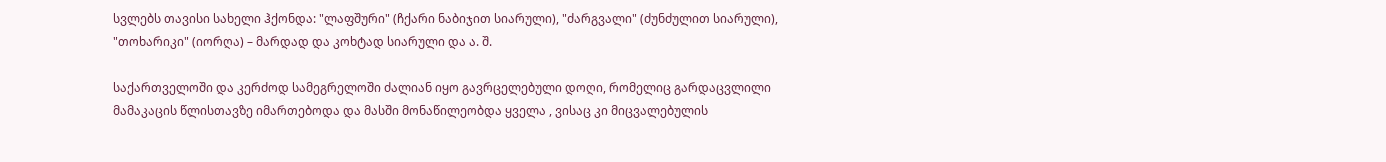სვლებს თავისი სახელი ჰქონდა: "ლაფშური" (ჩქარი ნაბიჯით სიარული), "ძარგვალი" (ძუნძულით სიარული), "თოხარიკი" (იორღა) – მარდად და კოხტად სიარული და ა. შ.

საქართველოში და კერძოდ სამეგრელოში ძალიან იყო გავრცელებული დოღი, რომელიც გარდაცვლილი მამაკაცის წლისთავზე იმართებოდა და მასში მონაწილეობდა ყველა , ვისაც კი მიცვალებულის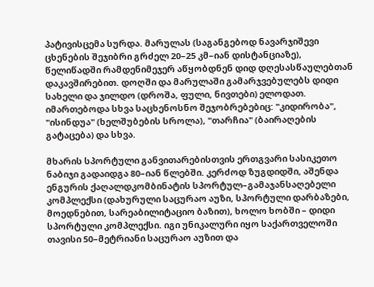პატივისცემა სურდა. მარულას (საგანგებოდ ნავარჯიშევი ცხენების შეჯიბრი გრძელ 20–25 კმ–იან დისტანციაზე), წელიწადში რამდენიმეჯერ აწყობდნენ დიდ დღესასწაულებთან დაკავშირებით. დოღში და მარულაში გამარჯვებულებს დიდი სახელი და ჯილდო (დროშა, ფული, ნივთები) ელოდათ. იმართებოდა სხვა საცხენოსნო შეჯობრებებიც: "კიდირობა", "ისინდუა" (ხელშუბების სროლა), "თარჩია" (ბაირაღების გატაცება) და სხვა.

მხარის სპორტული განვითარებისთვის ერთგვარი სასიკეთო ნაბიჯი გადაიდგა 80–იან წლებში. კერძოდ ზუგდიდში, აშენდა ენგურის ქაღალდკომბინატის სპორტულ–გამაჯანსაღებელი კომპლექსი (დახურული საცურაო აუზი, სპორტული დარბაზები, მოედნებით, სარეაბილიტაციო ბაზით), ხოლო ხობში – დიდი სპორტული კომპლექსი. იგი უნიკალური იყო საქართველოში თავისი 50–მეტრიანი საცურაო აუზით და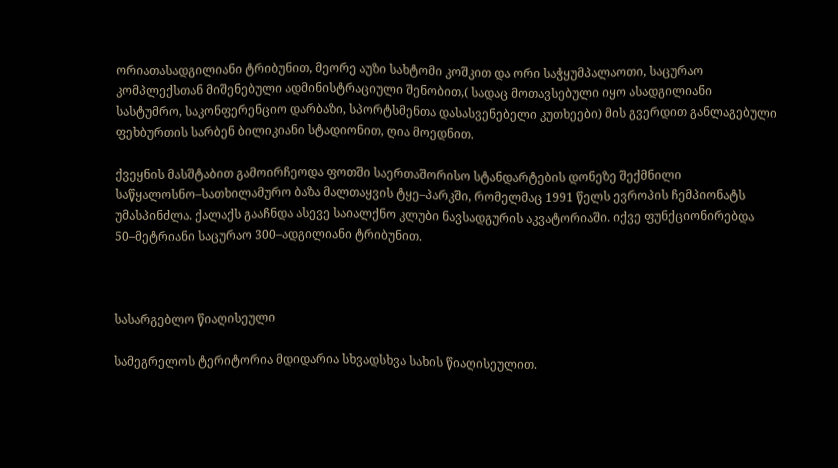ორიათასადგილიანი ტრიბუნით, მეორე აუზი სახტომი კოშკით და ორი საჭყუმპალაოთი, საცურაო კომპლექსთან მიშენებული ადმინისტრაციული შენობით,( სადაც მოთავსებული იყო ასადგილიანი სასტუმრო, საკონფერენციო დარბაზი, სპორტსმენთა დასასვენებელი კუთხეები) მის გვერდით განლაგებული ფეხბურთის სარბენ ბილიკიანი სტადიონით, ღია მოედნით.

ქვეყნის მასშტაბით გამოირჩეოდა ფოთში საერთაშორისო სტანდარტების დონეზე შექმნილი საწყალოსნო–სათხილამურო ბაზა მალთაყვის ტყე–პარკში, რომელმაც 1991 წელს ევროპის ჩემპიონატს უმასპინძლა. ქალაქს გააჩნდა ასევე საიალქნო კლუბი ნავსადგურის აკვატორიაში. იქვე ფუნქციონირებდა 50–მეტრიანი საცურაო 300–ადგილიანი ტრიბუნით.



სასარგებლო წიაღისეული

სამეგრელოს ტერიტორია მდიდარია სხვადსხვა სახის წიაღისეულით.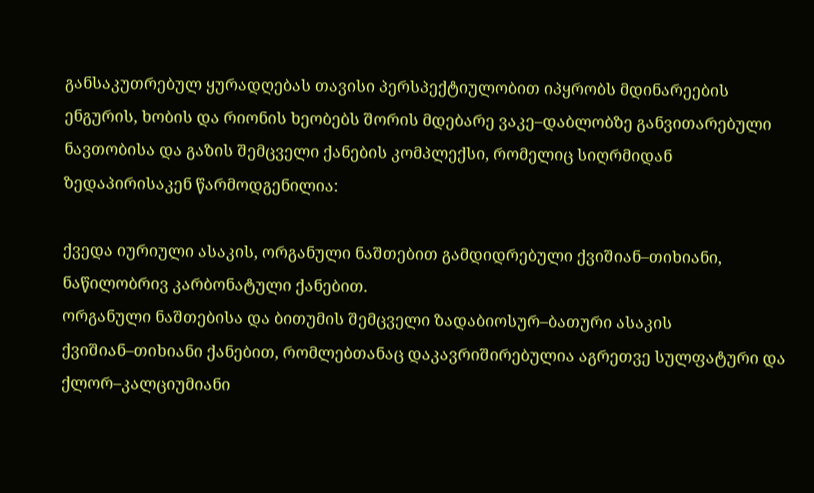განსაკუთრებულ ყურადღებას თავისი პერსპექტიულობით იპყრობს მდინარეების ენგურის, ხობის და რიონის ხეობებს შორის მდებარე ვაკე–დაბლობზე განვითარებული ნავთობისა და გაზის შემცველი ქანების კომპლექსი, რომელიც სიღრმიდან ზედაპირისაკენ წარმოდგენილია:

ქვედა იურიული ასაკის, ორგანული ნაშთებით გამდიდრებული ქვიშიან–თიხიანი, ნაწილობრივ კარბონატული ქანებით.
ორგანული ნაშთებისა და ბითუმის შემცველი ზადაბიოსურ–ბათური ასაკის ქვიშიან–თიხიანი ქანებით, რომლებთანაც დაკავრიშირებულია აგრეთვე სულფატური და ქლორ–კალციუმიანი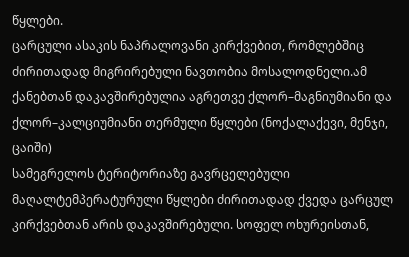წყლები.
ცარცული ასაკის ნაპრალოვანი კირქვებით, რომლებშიც ძირითადად მიგრირებული ნავთობია მოსალოდნელი.ამ ქანებთან დაკავშირებულია აგრეთვე ქლორ–მაგნიუმიანი და ქლორ–კალციუმიანი თერმული წყლები (ნოქალაქევი, მენჯი, ცაიში)
სამეგრელოს ტერიტორიაზე გავრცელებული მაღალტემპერატურული წყლები ძირითადად ქვედა ცარცულ კირქვებთან არის დაკავშირებული. სოფელ ოხურეისთან,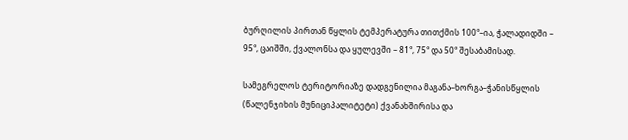ბურღილის პირთან წყლის ტემპერატურა თითქმის 100°–ია, ჭალადიდში – 95°, ცაიშში, ქვალონსა და ყულევში – 81°, 75° და 50° შესაბამისად.

სამეგრელოს ტერიტორიაზე დადგენილია მაგანა–ხორგა–ჭანისწყლის (წალენჯიხის მუნიციპალიტეტი) ქვანახშირისა და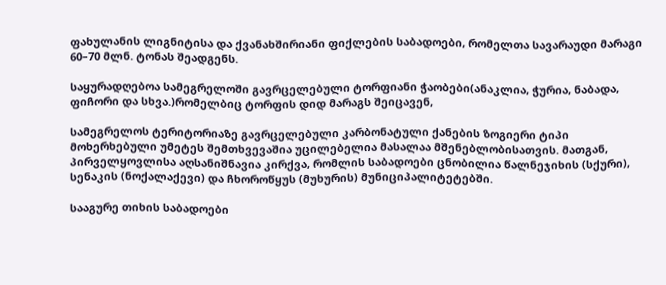ფახულანის ლიგნიტისა და ქვანახშირიანი ფიქლების საბადოები, რომელთა სავარაუდი მარაგი 60–70 მლნ. ტონას შეადგენს.

საყურადღებოა სამეგრელოში გავრცელებული ტორფიანი ჭაობები(ანაკლია, ჭურია, ნაბადა, ფიჩორი და სხვა.)რომელბიც ტორფის დიდ მარაგს შეიცავენ,

სამეგრელოს ტერიტორიაზე გავრცელებული კარბონატული ქანების ზოგიერი ტიპი მოხერხებული უმეტეს შემთხვევაშია უცილებელია მასალაა მშენებლობისათვის. მათგან, პირველყოვლისა აღსანიშნავია კირქვა, რომლის საბადოები ცნობილია წალნეჯიხის (სქური), სენაკის (ნოქალაქევი) და ჩხოროწყუს (მუხურის) მუნიციპალიტეტებში.

სააგურე თიხის საბადოები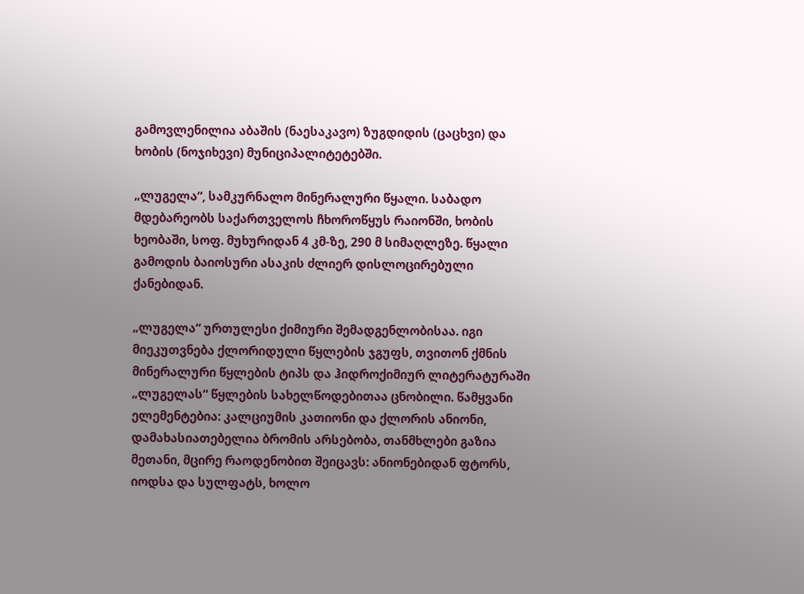გამოვლენილია აბაშის (ნაესაკავო) ზუგდიდის (ცაცხვი) და ხობის (ნოჯიხევი) მუნიციპალიტეტებში.

„ლუგელა“, სამკურნალო მინერალური წყალი. საბადო მდებარეობს საქართველოს ჩხოროწყუს რაიონში, ხობის ხეობაში, სოფ. მუხურიდან 4 კმ-ზე, 290 მ სიმაღლეზე. წყალი გამოდის ბაიოსური ასაკის ძლიერ დისლოცირებული ქანებიდან.

„ლუგელა“ ურთულესი ქიმიური შემადგენლობისაა. იგი მიეკუთვნება ქლორიდული წყლების ჯგუფს, თვითონ ქმნის მინერალური წყლების ტიპს და ჰიდროქიმიურ ლიტერატურაში „ლუგელას“ წყლების სახელწოდებითაა ცნობილი. წამყვანი ელემენტებია: კალციუმის კათიონი და ქლორის ანიონი, დამახასიათებელია ბრომის არსებობა, თანმხლები გაზია მეთანი, მცირე რაოდენობით შეიცავს: ანიონებიდან ფტორს, იოდსა და სულფატს, ხოლო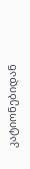კატიონებიდან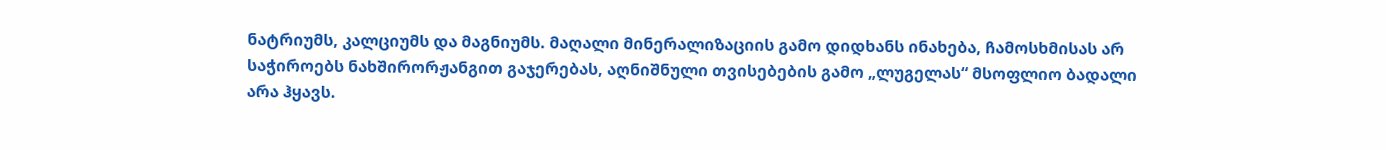ნატრიუმს, კალციუმს და მაგნიუმს. მაღალი მინერალიზაციის გამო დიდხანს ინახება, ჩამოსხმისას არ საჭიროებს ნახშირორჟანგით გაჯერებას, აღნიშნული თვისებების გამო „ლუგელას“ მსოფლიო ბადალი არა ჰყავს.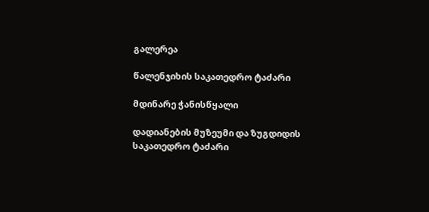გალერეა

წალენჯიხის საკათედრო ტაძარი

მდინარე ჭანისწყალი

დადიანების მუზეუმი და ზუგდიდის საკათედრო ტაძარი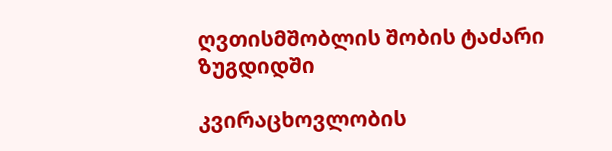ღვთისმშობლის შობის ტაძარი ზუგდიდში

კვირაცხოვლობის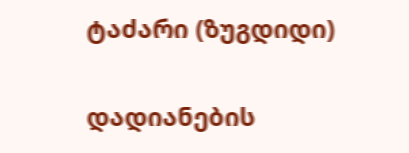ტაძარი (ზუგდიდი)

დადიანების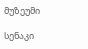მუზეუმი

სენაკი